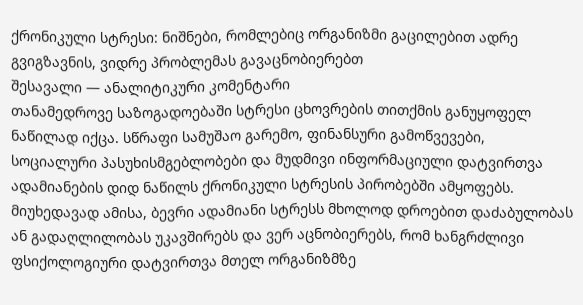ქრონიკული სტრესი: ნიშნები, რომლებიც ორგანიზმი გაცილებით ადრე გვიგზავნის, ვიდრე პრობლემას გავაცნობიერებთ
შესავალი — ანალიტიკური კომენტარი
თანამედროვე საზოგადოებაში სტრესი ცხოვრების თითქმის განუყოფელ ნაწილად იქცა. სწრაფი სამუშაო გარემო, ფინანსური გამოწვევები, სოციალური პასუხისმგებლობები და მუდმივი ინფორმაციული დატვირთვა ადამიანების დიდ ნაწილს ქრონიკული სტრესის პირობებში ამყოფებს. მიუხედავად ამისა, ბევრი ადამიანი სტრესს მხოლოდ დროებით დაძაბულობას ან გადაღლილობას უკავშირებს და ვერ აცნობიერებს, რომ ხანგრძლივი ფსიქოლოგიური დატვირთვა მთელ ორგანიზმზე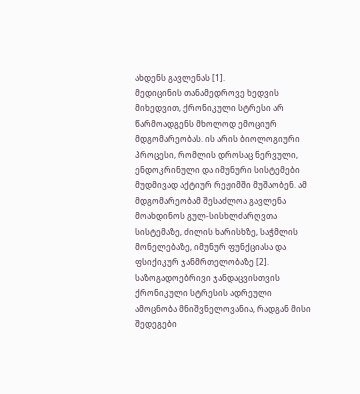ახდენს გავლენას [1].
მედიცინის თანამედროვე ხედვის მიხედვით, ქრონიკული სტრესი არ წარმოადგენს მხოლოდ ემოციურ მდგომარეობას. ის არის ბიოლოგიური პროცესი, რომლის დროსაც ნერვული, ენდოკრინული და იმუნური სისტემები მუდმივად აქტიურ რეჟიმში მუშაობენ. ამ მდგომარეობამ შესაძლოა გავლენა მოახდინოს გულ-სისხლძარღვთა სისტემაზე, ძილის ხარისხზე, საჭმლის მონელებაზე, იმუნურ ფუნქციასა და ფსიქიკურ ჯანმრთელობაზე [2].
საზოგადოებრივი ჯანდაცვისთვის ქრონიკული სტრესის ადრეული ამოცნობა მნიშვნელოვანია, რადგან მისი შედეგები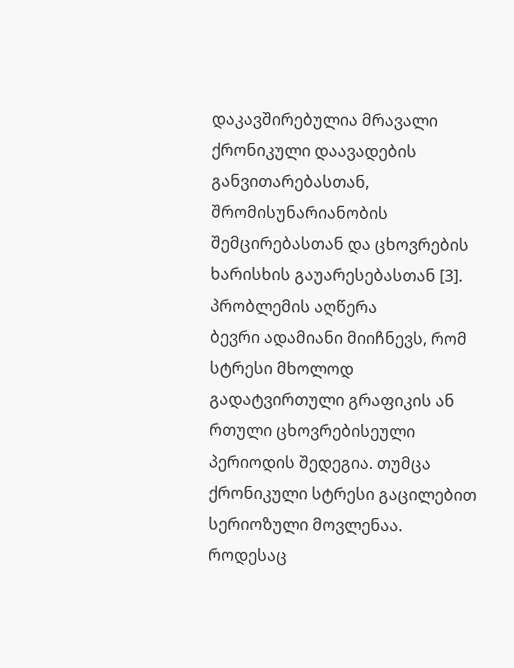დაკავშირებულია მრავალი ქრონიკული დაავადების განვითარებასთან, შრომისუნარიანობის შემცირებასთან და ცხოვრების ხარისხის გაუარესებასთან [3].
პრობლემის აღწერა
ბევრი ადამიანი მიიჩნევს, რომ სტრესი მხოლოდ გადატვირთული გრაფიკის ან რთული ცხოვრებისეული პერიოდის შედეგია. თუმცა ქრონიკული სტრესი გაცილებით სერიოზული მოვლენაა.
როდესაც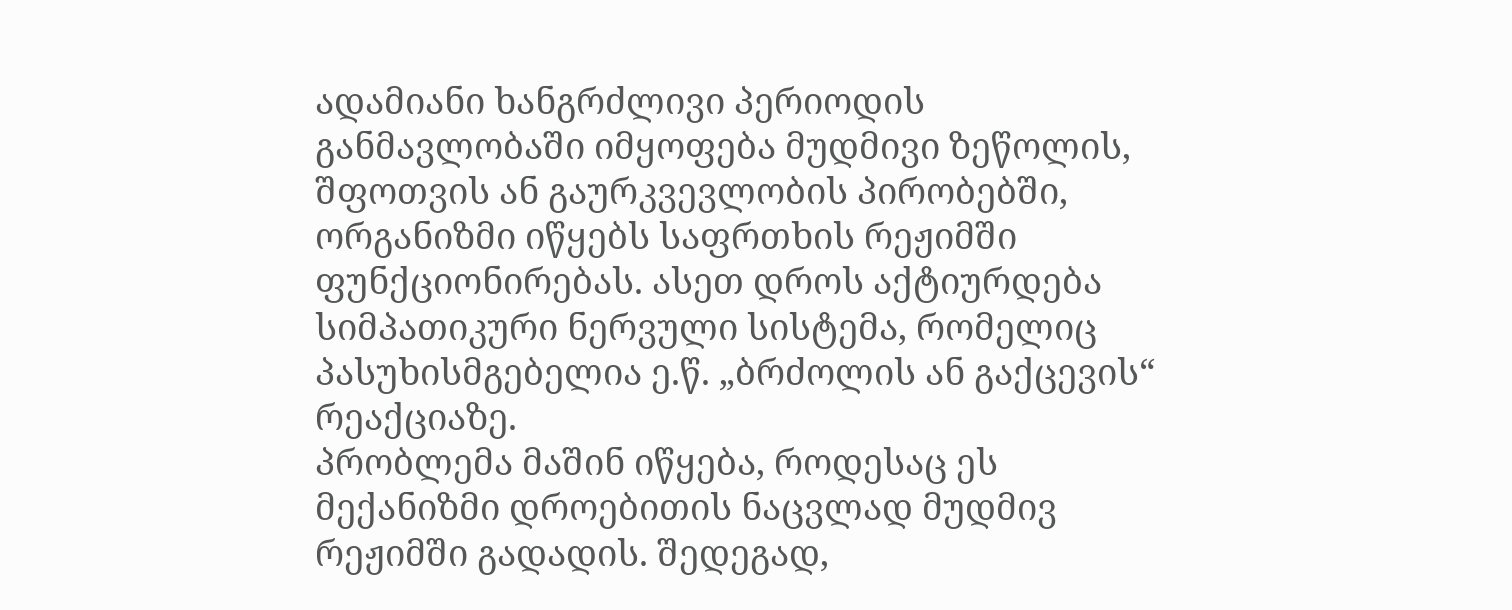ადამიანი ხანგრძლივი პერიოდის განმავლობაში იმყოფება მუდმივი ზეწოლის, შფოთვის ან გაურკვევლობის პირობებში, ორგანიზმი იწყებს საფრთხის რეჟიმში ფუნქციონირებას. ასეთ დროს აქტიურდება სიმპათიკური ნერვული სისტემა, რომელიც პასუხისმგებელია ე.წ. „ბრძოლის ან გაქცევის“ რეაქციაზე.
პრობლემა მაშინ იწყება, როდესაც ეს მექანიზმი დროებითის ნაცვლად მუდმივ რეჟიმში გადადის. შედეგად,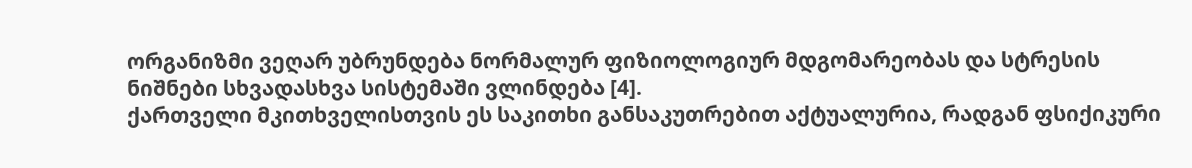ორგანიზმი ვეღარ უბრუნდება ნორმალურ ფიზიოლოგიურ მდგომარეობას და სტრესის ნიშნები სხვადასხვა სისტემაში ვლინდება [4].
ქართველი მკითხველისთვის ეს საკითხი განსაკუთრებით აქტუალურია, რადგან ფსიქიკური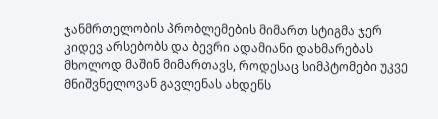ჯანმრთელობის პრობლემების მიმართ სტიგმა ჯერ კიდევ არსებობს და ბევრი ადამიანი დახმარებას მხოლოდ მაშინ მიმართავს, როდესაც სიმპტომები უკვე მნიშვნელოვან გავლენას ახდენს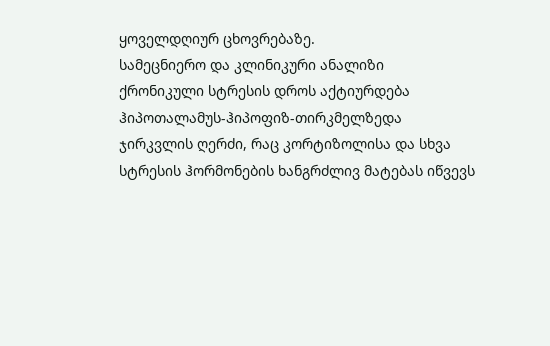ყოველდღიურ ცხოვრებაზე.
სამეცნიერო და კლინიკური ანალიზი
ქრონიკული სტრესის დროს აქტიურდება ჰიპოთალამუს-ჰიპოფიზ-თირკმელზედა ჯირკვლის ღერძი, რაც კორტიზოლისა და სხვა სტრესის ჰორმონების ხანგრძლივ მატებას იწვევს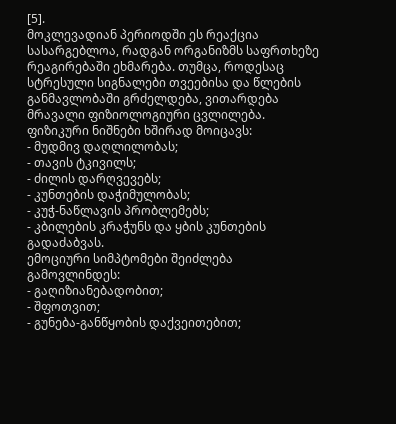[5].
მოკლევადიან პერიოდში ეს რეაქცია სასარგებლოა, რადგან ორგანიზმს საფრთხეზე რეაგირებაში ეხმარება. თუმცა, როდესაც სტრესული სიგნალები თვეებისა და წლების განმავლობაში გრძელდება, ვითარდება მრავალი ფიზიოლოგიური ცვლილება.
ფიზიკური ნიშნები ხშირად მოიცავს:
- მუდმივ დაღლილობას;
- თავის ტკივილს;
- ძილის დარღვევებს;
- კუნთების დაჭიმულობას;
- კუჭ-ნაწლავის პრობლემებს;
- კბილების კრაჭუნს და ყბის კუნთების გადაძაბვას.
ემოციური სიმპტომები შეიძლება გამოვლინდეს:
- გაღიზიანებადობით;
- შფოთვით;
- გუნება-განწყობის დაქვეითებით;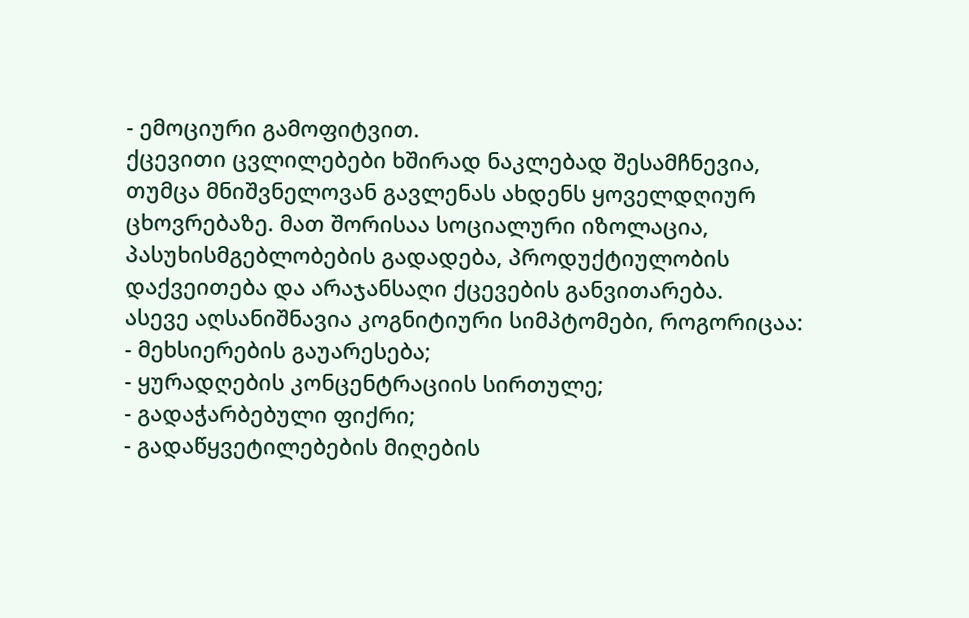- ემოციური გამოფიტვით.
ქცევითი ცვლილებები ხშირად ნაკლებად შესამჩნევია, თუმცა მნიშვნელოვან გავლენას ახდენს ყოველდღიურ ცხოვრებაზე. მათ შორისაა სოციალური იზოლაცია, პასუხისმგებლობების გადადება, პროდუქტიულობის დაქვეითება და არაჯანსაღი ქცევების განვითარება.
ასევე აღსანიშნავია კოგნიტიური სიმპტომები, როგორიცაა:
- მეხსიერების გაუარესება;
- ყურადღების კონცენტრაციის სირთულე;
- გადაჭარბებული ფიქრი;
- გადაწყვეტილებების მიღების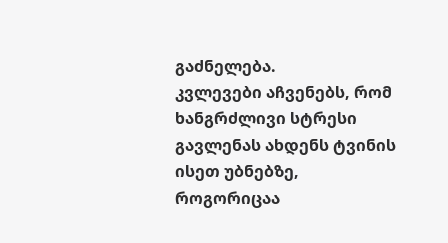გაძნელება.
კვლევები აჩვენებს, რომ ხანგრძლივი სტრესი გავლენას ახდენს ტვინის ისეთ უბნებზე, როგორიცაა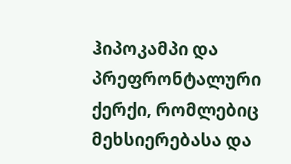ჰიპოკამპი და პრეფრონტალური ქერქი, რომლებიც მეხსიერებასა და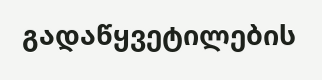გადაწყვეტილების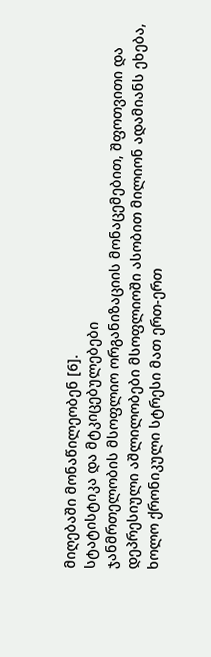მიღებაში მონაწილეობენ [6].
სტატისტიკა და მტკიცებულებები
ჯანმრთელობის მსოფლიო ორგანიზაციის მონაცემებით, შფოთვითი და დეპრესიული აშლილობები მსოფლიოში ასობით მილიონ ადამიანს ეხება, ხოლო ქრონიკული სტრესი მათ ერთ-ერთ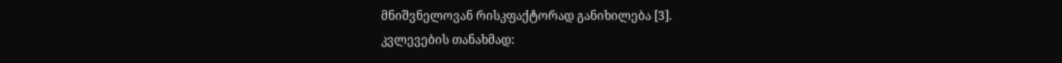მნიშვნელოვან რისკფაქტორად განიხილება [3].
კვლევების თანახმად: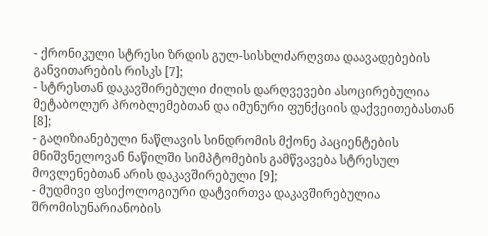- ქრონიკული სტრესი ზრდის გულ-სისხლძარღვთა დაავადებების განვითარების რისკს [7];
- სტრესთან დაკავშირებული ძილის დარღვევები ასოცირებულია მეტაბოლურ პრობლემებთან და იმუნური ფუნქციის დაქვეითებასთან [8];
- გაღიზიანებული ნაწლავის სინდრომის მქონე პაციენტების მნიშვნელოვან ნაწილში სიმპტომების გამწვავება სტრესულ მოვლენებთან არის დაკავშირებული [9];
- მუდმივი ფსიქოლოგიური დატვირთვა დაკავშირებულია შრომისუნარიანობის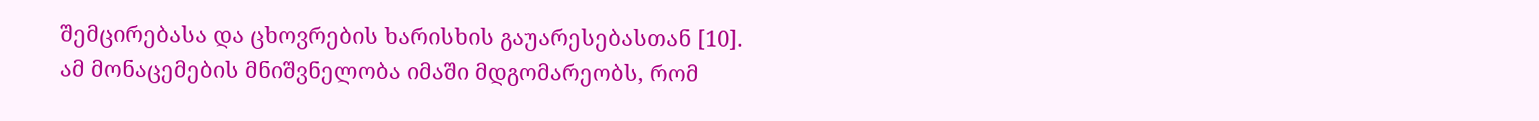შემცირებასა და ცხოვრების ხარისხის გაუარესებასთან [10].
ამ მონაცემების მნიშვნელობა იმაში მდგომარეობს, რომ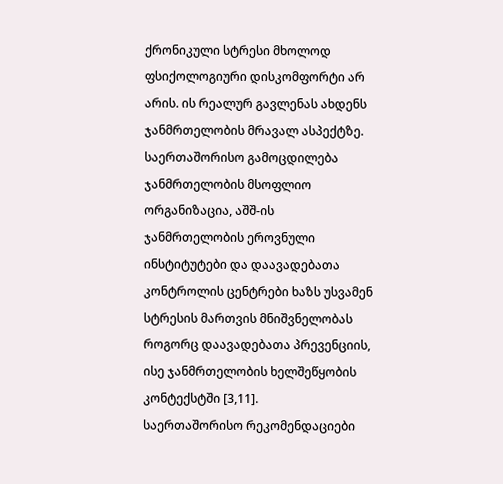ქრონიკული სტრესი მხოლოდ ფსიქოლოგიური დისკომფორტი არ არის. ის რეალურ გავლენას ახდენს ჯანმრთელობის მრავალ ასპექტზე.
საერთაშორისო გამოცდილება
ჯანმრთელობის მსოფლიო ორგანიზაცია, აშშ-ის ჯანმრთელობის ეროვნული ინსტიტუტები და დაავადებათა კონტროლის ცენტრები ხაზს უსვამენ სტრესის მართვის მნიშვნელობას როგორც დაავადებათა პრევენციის, ისე ჯანმრთელობის ხელშეწყობის კონტექსტში [3,11].
საერთაშორისო რეკომენდაციები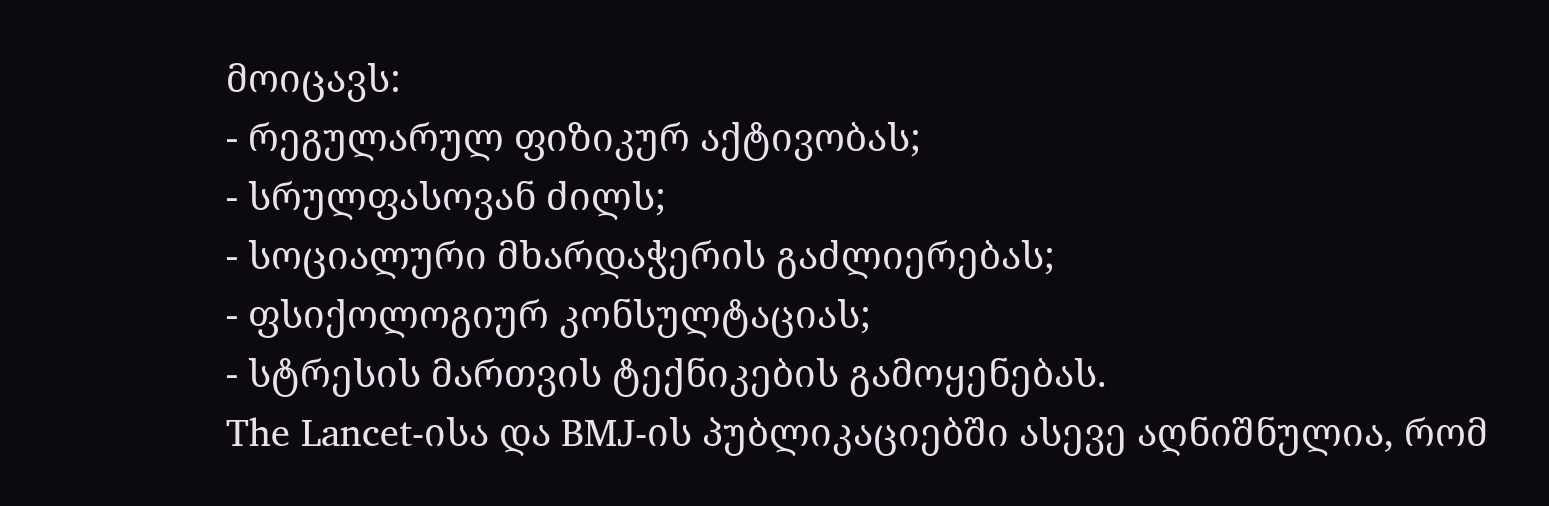მოიცავს:
- რეგულარულ ფიზიკურ აქტივობას;
- სრულფასოვან ძილს;
- სოციალური მხარდაჭერის გაძლიერებას;
- ფსიქოლოგიურ კონსულტაციას;
- სტრესის მართვის ტექნიკების გამოყენებას.
The Lancet-ისა და BMJ-ის პუბლიკაციებში ასევე აღნიშნულია, რომ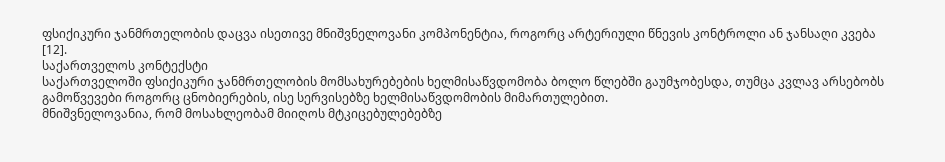ფსიქიკური ჯანმრთელობის დაცვა ისეთივე მნიშვნელოვანი კომპონენტია, როგორც არტერიული წნევის კონტროლი ან ჯანსაღი კვება [12].
საქართველოს კონტექსტი
საქართველოში ფსიქიკური ჯანმრთელობის მომსახურებების ხელმისაწვდომობა ბოლო წლებში გაუმჯობესდა, თუმცა კვლავ არსებობს გამოწვევები როგორც ცნობიერების, ისე სერვისებზე ხელმისაწვდომობის მიმართულებით.
მნიშვნელოვანია, რომ მოსახლეობამ მიიღოს მტკიცებულებებზე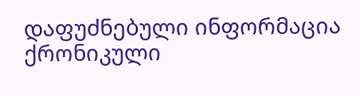დაფუძნებული ინფორმაცია ქრონიკული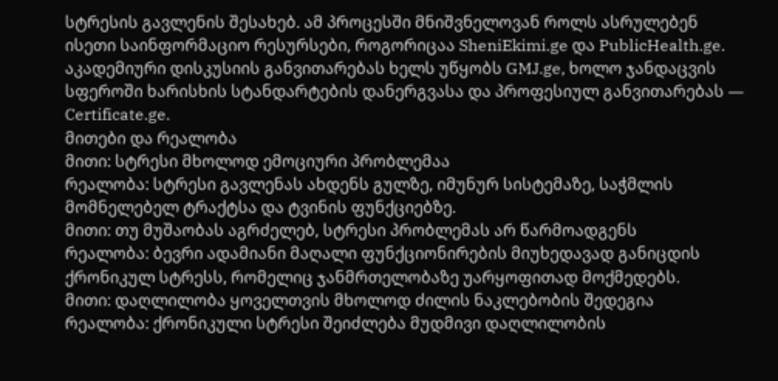სტრესის გავლენის შესახებ. ამ პროცესში მნიშვნელოვან როლს ასრულებენ ისეთი საინფორმაციო რესურსები, როგორიცაა SheniEkimi.ge და PublicHealth.ge.
აკადემიური დისკუსიის განვითარებას ხელს უწყობს GMJ.ge, ხოლო ჯანდაცვის სფეროში ხარისხის სტანდარტების დანერგვასა და პროფესიულ განვითარებას — Certificate.ge.
მითები და რეალობა
მითი: სტრესი მხოლოდ ემოციური პრობლემაა
რეალობა: სტრესი გავლენას ახდენს გულზე, იმუნურ სისტემაზე, საჭმლის მომნელებელ ტრაქტსა და ტვინის ფუნქციებზე.
მითი: თუ მუშაობას აგრძელებ, სტრესი პრობლემას არ წარმოადგენს
რეალობა: ბევრი ადამიანი მაღალი ფუნქციონირების მიუხედავად განიცდის ქრონიკულ სტრესს, რომელიც ჯანმრთელობაზე უარყოფითად მოქმედებს.
მითი: დაღლილობა ყოველთვის მხოლოდ ძილის ნაკლებობის შედეგია
რეალობა: ქრონიკული სტრესი შეიძლება მუდმივი დაღლილობის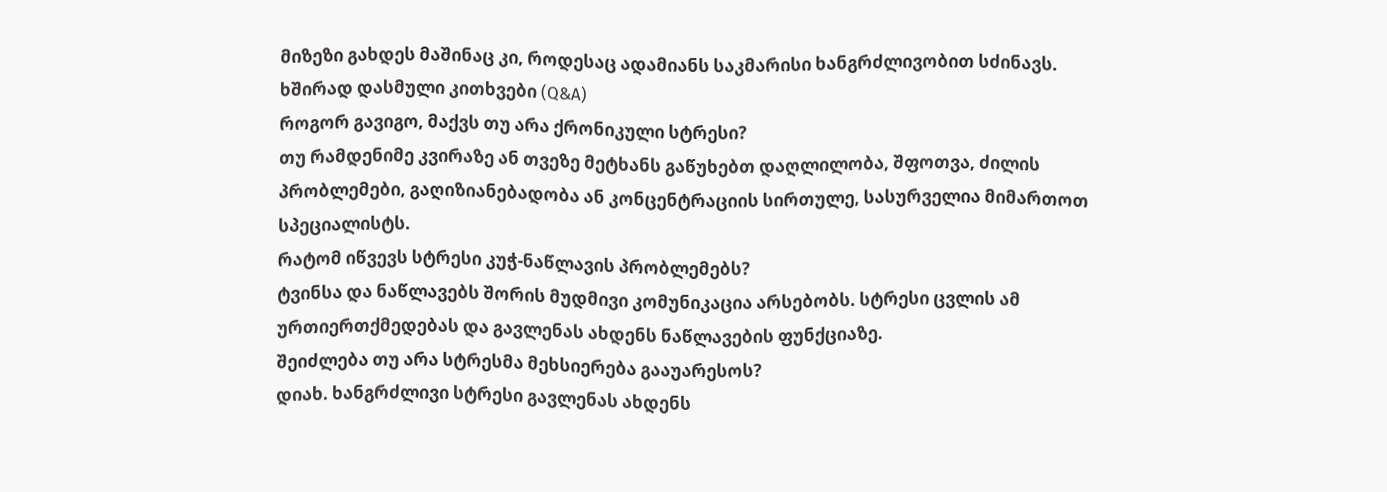მიზეზი გახდეს მაშინაც კი, როდესაც ადამიანს საკმარისი ხანგრძლივობით სძინავს.
ხშირად დასმული კითხვები (Q&A)
როგორ გავიგო, მაქვს თუ არა ქრონიკული სტრესი?
თუ რამდენიმე კვირაზე ან თვეზე მეტხანს გაწუხებთ დაღლილობა, შფოთვა, ძილის პრობლემები, გაღიზიანებადობა ან კონცენტრაციის სირთულე, სასურველია მიმართოთ სპეციალისტს.
რატომ იწვევს სტრესი კუჭ-ნაწლავის პრობლემებს?
ტვინსა და ნაწლავებს შორის მუდმივი კომუნიკაცია არსებობს. სტრესი ცვლის ამ ურთიერთქმედებას და გავლენას ახდენს ნაწლავების ფუნქციაზე.
შეიძლება თუ არა სტრესმა მეხსიერება გააუარესოს?
დიახ. ხანგრძლივი სტრესი გავლენას ახდენს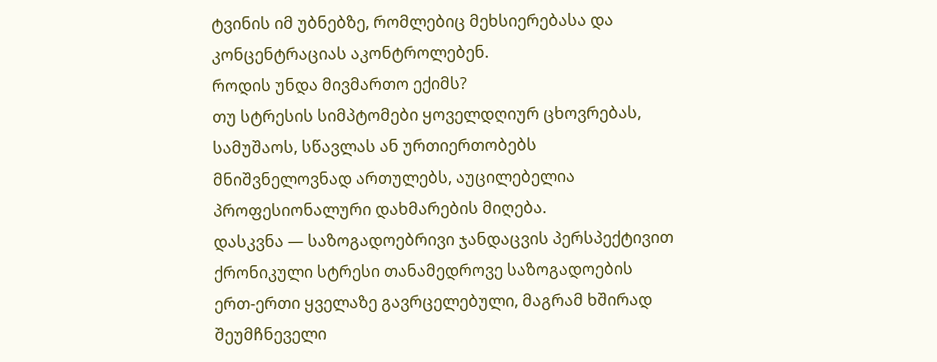ტვინის იმ უბნებზე, რომლებიც მეხსიერებასა და კონცენტრაციას აკონტროლებენ.
როდის უნდა მივმართო ექიმს?
თუ სტრესის სიმპტომები ყოველდღიურ ცხოვრებას, სამუშაოს, სწავლას ან ურთიერთობებს მნიშვნელოვნად ართულებს, აუცილებელია პროფესიონალური დახმარების მიღება.
დასკვნა — საზოგადოებრივი ჯანდაცვის პერსპექტივით
ქრონიკული სტრესი თანამედროვე საზოგადოების ერთ-ერთი ყველაზე გავრცელებული, მაგრამ ხშირად შეუმჩნეველი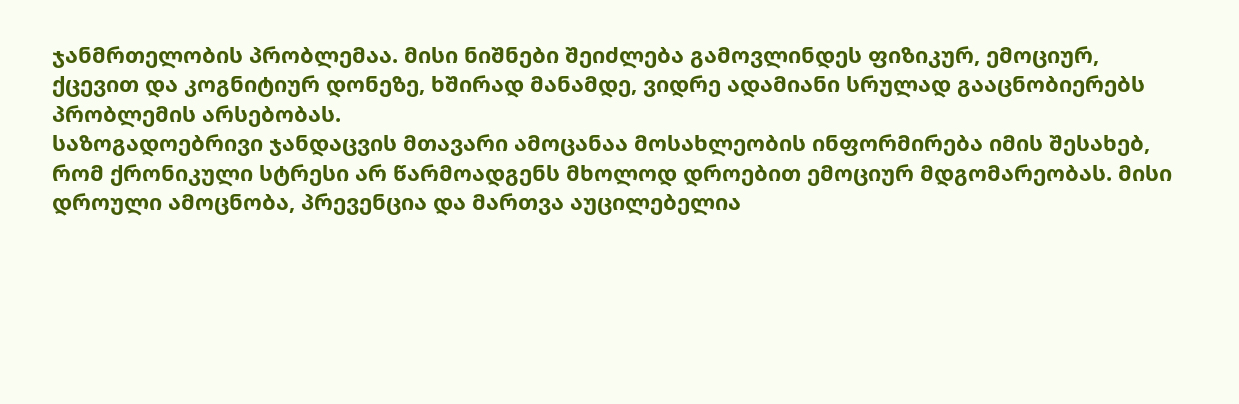ჯანმრთელობის პრობლემაა. მისი ნიშნები შეიძლება გამოვლინდეს ფიზიკურ, ემოციურ, ქცევით და კოგნიტიურ დონეზე, ხშირად მანამდე, ვიდრე ადამიანი სრულად გააცნობიერებს პრობლემის არსებობას.
საზოგადოებრივი ჯანდაცვის მთავარი ამოცანაა მოსახლეობის ინფორმირება იმის შესახებ, რომ ქრონიკული სტრესი არ წარმოადგენს მხოლოდ დროებით ემოციურ მდგომარეობას. მისი დროული ამოცნობა, პრევენცია და მართვა აუცილებელია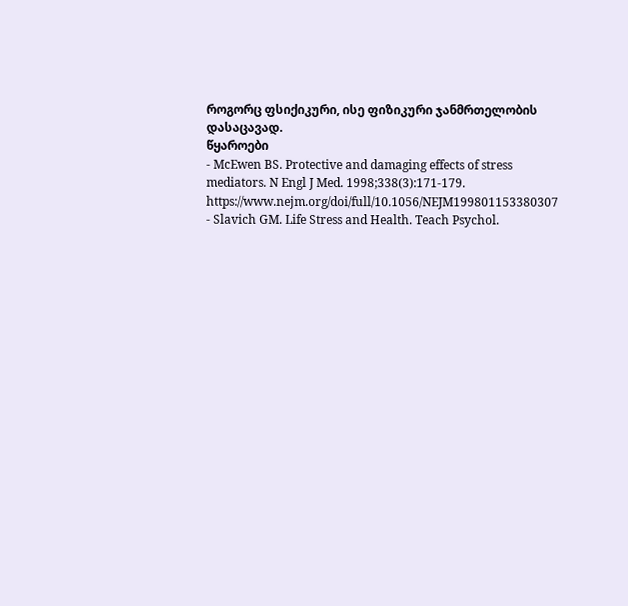როგორც ფსიქიკური, ისე ფიზიკური ჯანმრთელობის დასაცავად.
წყაროები
- McEwen BS. Protective and damaging effects of stress mediators. N Engl J Med. 1998;338(3):171-179. https://www.nejm.org/doi/full/10.1056/NEJM199801153380307
- Slavich GM. Life Stress and Health. Teach Psychol.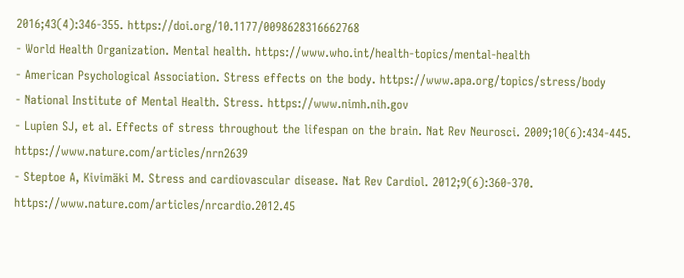2016;43(4):346-355. https://doi.org/10.1177/0098628316662768
- World Health Organization. Mental health. https://www.who.int/health-topics/mental-health
- American Psychological Association. Stress effects on the body. https://www.apa.org/topics/stress/body
- National Institute of Mental Health. Stress. https://www.nimh.nih.gov
- Lupien SJ, et al. Effects of stress throughout the lifespan on the brain. Nat Rev Neurosci. 2009;10(6):434-445. https://www.nature.com/articles/nrn2639
- Steptoe A, Kivimäki M. Stress and cardiovascular disease. Nat Rev Cardiol. 2012;9(6):360-370. https://www.nature.com/articles/nrcardio.2012.45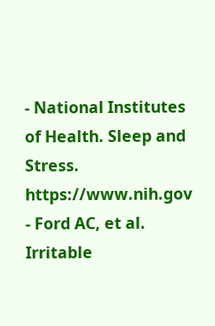- National Institutes of Health. Sleep and Stress. https://www.nih.gov
- Ford AC, et al. Irritable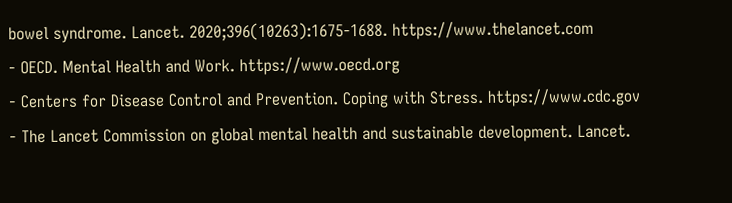bowel syndrome. Lancet. 2020;396(10263):1675-1688. https://www.thelancet.com
- OECD. Mental Health and Work. https://www.oecd.org
- Centers for Disease Control and Prevention. Coping with Stress. https://www.cdc.gov
- The Lancet Commission on global mental health and sustainable development. Lancet.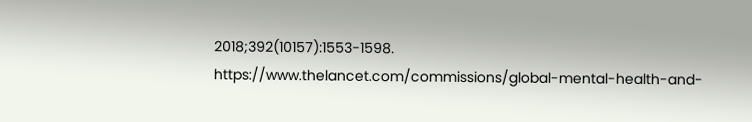2018;392(10157):1553-1598. https://www.thelancet.com/commissions/global-mental-health-and-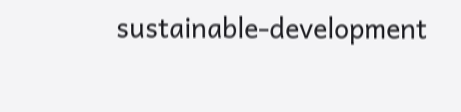sustainable-development